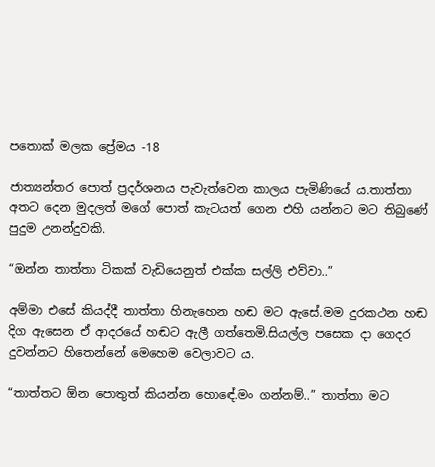පතොක් මලක ප්‍රේමය -18

ජාත්‍යන්තර පොත් ප්‍රදර්ශනය පැවැත්වෙන කාලය පැමිණියේ ය.තාත්තා අතට දෙන මුදලත් මගේ පොත් කැටයත් ගෙන එහි යන්නට මට තිබුණේ පුදුම උනන්දුවකි.

“ඔන්න තාත්තා ටිකක් වැඩියෙනුත් එක්ක සල්ලි එව්වා..”

අම්මා එසේ කියද්දී තාත්තා හිනැහෙන හඬ මට ඇසේ.මම දුරකථන හඬ දිග ඇසෙන ඒ ආදරයේ හඬට ඇලී ගත්තෙමි.සියල්ල පසෙක දා ගෙදර දුවන්නට හිතෙන්නේ මෙහෙම වෙලාවට ය.

“තාත්තට ඕන පොතුත් කියන්න හොඳේ.මං ගන්නම්..” තාත්තා මට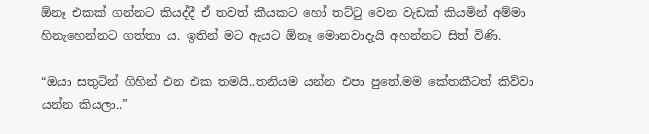ඕනෑ එකක් ගන්නට කියද්දී ඒ තවත් කීයකට හෝ තට්ටු වෙන වැඩක් කියමින් අම්මා හිනැහෙන්නට ගත්තා ය. ඉතින් මට ඇයට ඕනෑ මොනවාදැයි අහන්නට සිත් විණි.

“ඔයා සතුටින් ගිහින් එන එක තමයි..තනියම යන්න එපා පුතේ.මම කේතකීටත් කිව්වා යන්න කියලා..”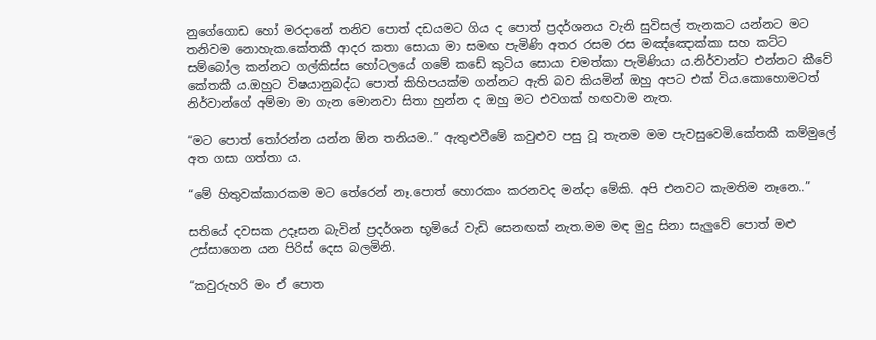නුගේගොඩ හෝ මරදානේ තනිව පොත් දඩයමට ගිය ද පොත් ප්‍රදර්ශනය වැනි සුවිසල් තැනකට යන්නට මට තනිවම නොහැක.කේතකී ආදර කතා සොයා මා සමඟ පැමිණි අතර රසම රස මඤ්ඤොක්කා සහ කට්ට සම්බෝල කන්නට ගල්කිස්ස හෝටලයේ ගමේ කඩේ කුටිය සොයා චමත්කා පැමිණියා ය.නිර්වාන්ට එන්නට කීවේ කේතකී ය.ඔහුට විෂයානුබද්ධ පොත් කිහිපයක්ම ගන්නට ඇති බව කියමින් ඔහු අපට එක් විය.කොහොමටත් නිර්වාන්ගේ අම්මා මා ගැන මොනවා සිතා හුන්න ද ඔහු මට එවගක් හඟවාම නැත.

“මට පොත් තෝරන්න යන්න ඕන තනියම..” ඇතුළුවීමේ කවුළුව පසු වූ තැනම මම පැවසුවෙමි.කේතකී කම්මුලේ අත ගසා ගත්තා ය.

“මේ හිතුවක්කාරකම මට තේරෙන් නෑ.පොත් හොරකං කරනවද මන්දා මේකි. අපි එනවට කැමතිම නෑනෙ..”

සතියේ දවසක උදෑසන බැවින් ප්‍රදර්ශන භූමියේ වැඩි සෙනඟක් නැත.මම මඳ මුදු සිනා සැලුවේ පොත් මළු උස්සාගෙන යන පිරිස් දෙස බලමිනි.

“කවුරුහරි මං ඒ පොත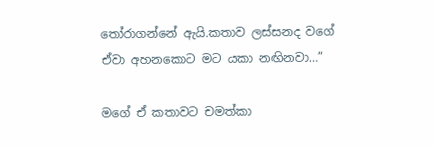තෝරාගන්නේ ඇයි.කතාව ලස්සනද වගේ ඒවා අහනකොට මට යකා නඟිනවා…”

මගේ ඒ කතාවට චමත්කා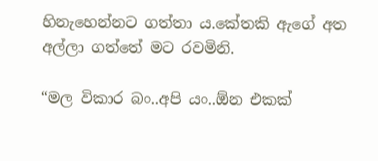හිනැහෙන්නට ගත්තා ය.කේතකි ඇගේ අත අල්ලා ගත්තේ මට රවමිනි.

“මල විකාර බං..අපි යං..ඕන එකක්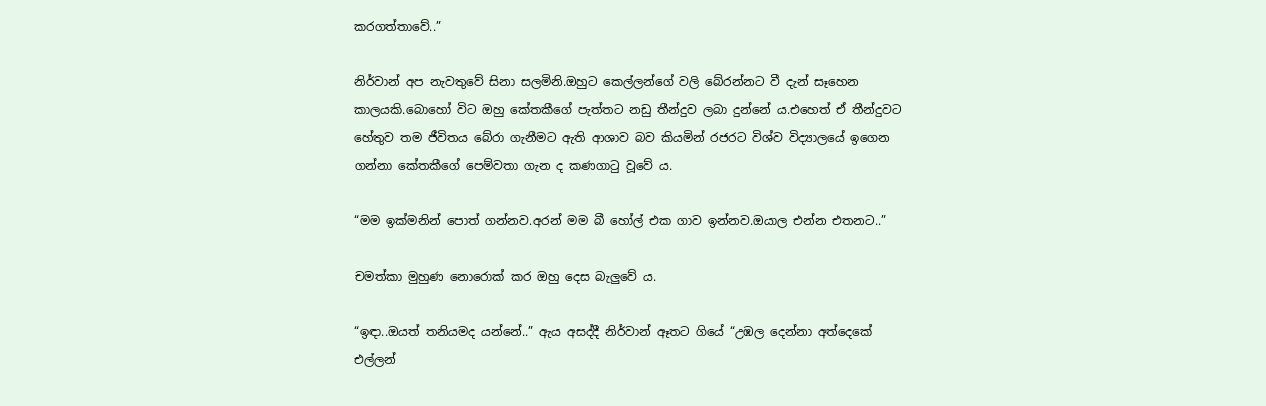කරගත්තාවේ..”

නිර්වාන් අප නැවතුවේ සිනා සලමිනි.ඔහුට කෙල්ලන්ගේ වලි බේරන්නට වී දැන් සෑහෙන කාලයකි.බොහෝ විට ඔහු කේතකීගේ පැත්තට නඩු තීන්දුව ලබා දුන්නේ ය.එහෙත් ඒ තීන්දුවට හේතුව තම ජීවිතය බේරා ගැනීමට ඇති ආශාව බව කියමින් රජරට විශ්ව විද්‍යාලයේ ඉගෙන ගන්නා කේතකීගේ පෙම්වතා ගැන ද කණගාටු වූවේ ය.

“මම ඉක්මනින් පොත් ගන්නව.අරන් මම බී හෝල් එක ගාව ඉන්නව.ඔයාල එන්න එතනට..”

චමත්කා මුහුණ නොරොක් කර ඔහු දෙස බැලුවේ ය.

“ඉඳා..ඔයත් තනියමද යන්නේ..” ඇය අසද්දී නිර්වාන් ඈතට ගියේ “උඹල දෙන්නා අත්දෙකේ එල්ලන්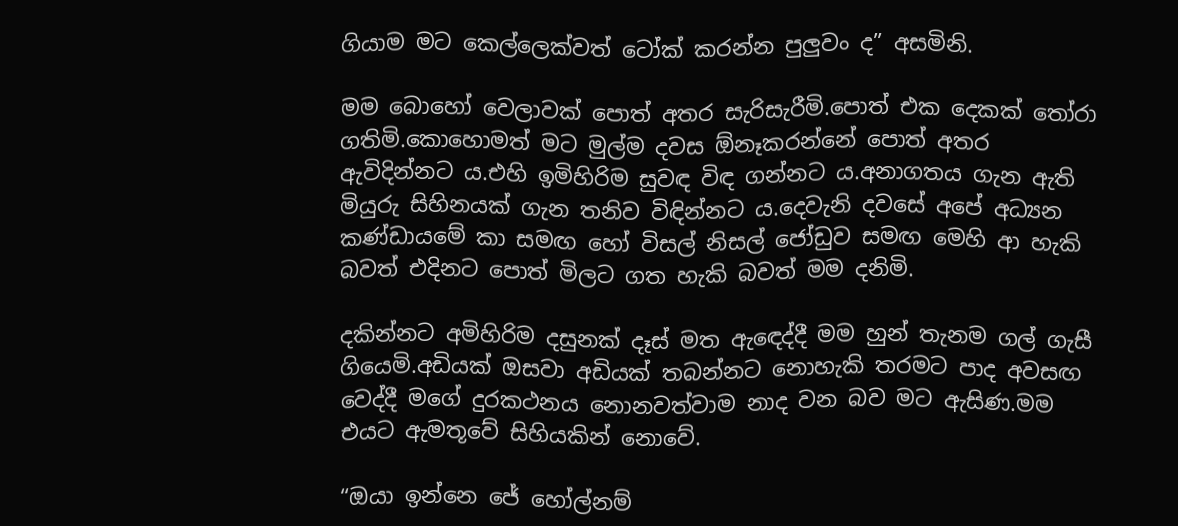ගියාම මට කෙල්ලෙක්වත් ටෝක් කරන්න පුලුවං ද” අසමිනි.

මම බොහෝ වෙලාවක් පොත් අතර සැරිසැරීමි.පොත් එක දෙකක් තෝරා ගතිමි.කොහොමත් මට මුල්ම දවස ඕනෑකරන්නේ පොත් අතර ඇවිදින්නට ය.එහි ඉමිහිරිම සුවඳ විඳ ගන්නට ය.අනාගතය ගැන ඇති මියුරු සිහිනයක් ගැන තනිව විඳින්නට ය.දෙවැනි දවසේ අපේ අධ්‍යන කණ්ඩායමේ කා සමඟ හෝ විසල් නිසල් ජෝඩුව සමඟ මෙහි ආ හැකි බවත් එදිනට පොත් මිලට ගත හැකි බවත් මම දනිමි.

දකින්නට අමිහිරිම දසුනක් දෑස් මත ඇඳෙද්දී මම හුන් තැනම ගල් ගැසී ගියෙමි.අඩියක් ඔසවා අඩියක් තබන්නට නොහැකි තරමට පාද අවසඟ වෙද්දී මගේ දුරකථනය නොනවත්වාම නාද වන බව මට ඇසිණ.මම එයට ඇමතූවේ සිහියකින් නොවේ.

“ඔයා ඉන්නෙ ජේ හෝල්නම්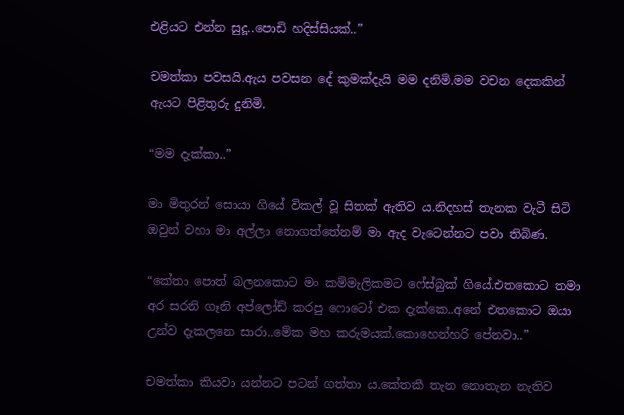එළියට එන්න සුදූ..පොඩි හදිස්සියක්..”

චමත්කා පවසයි.ඇය පවසන දේ කුමක්දැයි මම දනිමි.මම වචන දෙකකින් ඇයට පිළිතුරු දුනිමි.

“මම දැක්කා..”

මා මිතුරන් සොයා ගියේ විකල් වූ සිතක් ඇතිව ය.නිදහස් තැනක වැටී සිටි ඔවුන් වහා මා අල්ලා නොගත්තේනම් මා ඇද වැටෙන්නට පවා තිබිණ.

“කේතා පොත් බලනකොට මං කම්මැලිකමට ෆේස්බුක් ගියේ.එතකොට තමා අර සරනි ගෑනි අප්ලෝඩ් කරපු ෆොටෝ එක දැක්කෙ..අනේ එතකොට ඔයා උන්ව දැකලනෙ සාරා..මේක මහ කරුමයක්.කොහෙන්හරි පේනවා..”

චමත්කා කියවා යන්නට පටන් ගත්තා ය.කේතකී තැන නොතැන නැතිව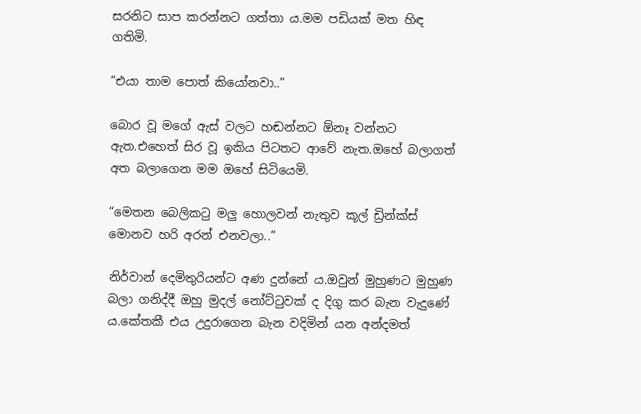සරනිට සාප කරන්නට ගත්තා ය.මම පඩියක් මත හිඳ ගතිමි.

“එයා තාම පොත් කියෝනවා..”

බොර වූ මගේ ඇස් වලට හඬන්නට ඕනෑ වන්නට ඇත.එහෙත් සිර වූ ඉකිය පිටතට ආවේ නැත.ඔහේ බලාගත් අත බලාගෙන මම ඔහේ සිටියෙමි.

“මෙතන බෙලිකටු මලු හොලවන් නැතුව කූල් ඩ්‍රින්ක්ස් මොනව හරි අරන් එනවලා..”

නිර්වාන් දෙමිතුරියන්ට අණ දුන්නේ ය.ඔවුන් මුහුණට මුහුණ බලා ගනිද්දී ඔහු මුදල් නෝට්ටුවක් ද දිගු කර බැන වැදුණේ ය.කේතකී එය උදුරාගෙන බැන වදිමින් යන අන්දමත්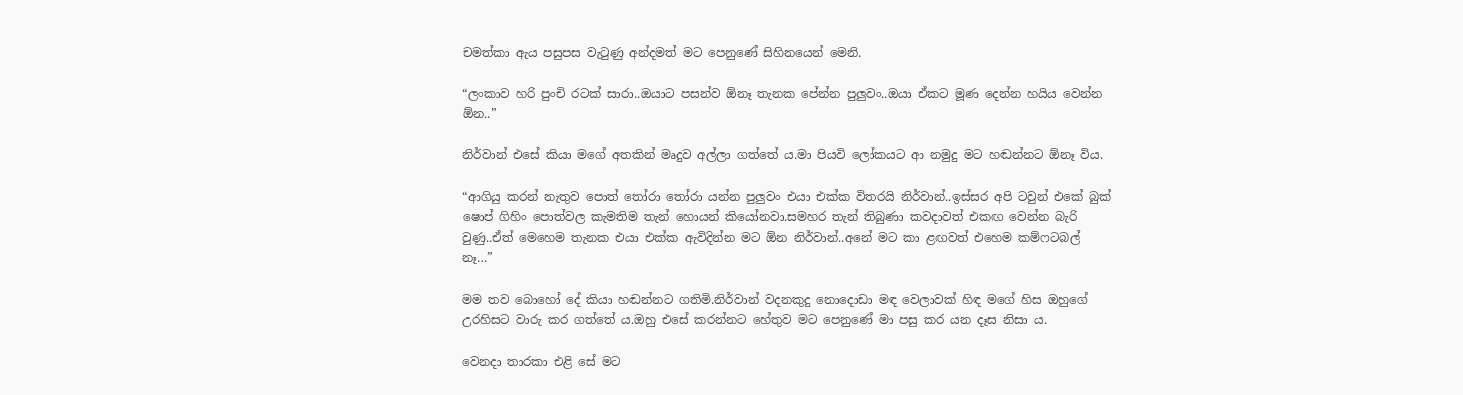චමත්කා ඇය පසුපස වැටුණු අන්දමත් මට පෙනුණේ සිහිනයෙන් මෙනි.

“ලංකාව හරි පුංචි රටක් සාරා..ඔයාට පසන්ව ඕනෑ තැනක පේන්න පුලුවං..ඔයා ඒකට මූණ දෙන්න හයිය වෙන්න ඕන..”

නිර්වාන් එසේ කියා මගේ අතකින් මෘදුව අල්ලා ගත්තේ ය.මා පියවි ලෝකයට ආ නමුදු මට හඬන්නට ඕනෑ විය.

“ආගියු කරන් නැතුව පොත් තෝරා තෝරා යන්න පුලුවං එයා එක්ක විතරයි නිර්වාන්..ඉස්සර අපි ටවුන් එකේ බුක් ෂොප් ගිහිං පොත්වල කැමතිම තැන් හොයන් කියෝනවා.සමහර තැන් තිබුණා කවදාවත් එකඟ වෙන්න බැරි වුණු..ඒත් මෙහෙම තැනක එයා එක්ක ඇවිදින්න මට ඕන නිර්වාන්..අනේ මට කා ළඟවත් එහෙම කම්ෆටබල් නෑ…”

මම තව බොහෝ දේ කියා හඬන්නට ගතිමි.නිර්වාන් වදනකුදු නොදොඩා මඳ වෙලාවක් හිඳ මගේ හිස ඔහුගේ උරහිසට වාරු කර ගත්තේ ය.ඔහු එසේ කරන්නට හේතුව මට පෙනුණේ මා පසු කර යන දෑස නිසා ය.

වෙනදා තාරකා එළි සේ මට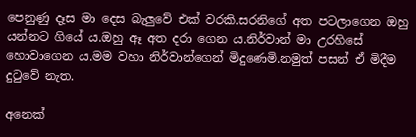පෙනුණු දෑස මා දෙස බැලුවේ එක් වරකි.සරනිගේ අත පටලාගෙන ඔහු යන්නට ගියේ ය.ඔහු ඈ අත දරා ගෙන ය.නිර්වාන් මා උරහිසේ හොවාගෙන ය.මම වහා නිර්වාන්ගෙන් මිදුණෙමි.නමුත් පසන් ඒ මිදීම දුටුවේ නැත.

අනෙක්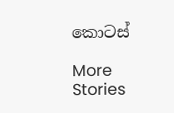කොටස්

More Stories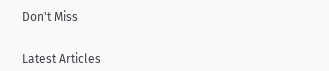Don't Miss


Latest Articles